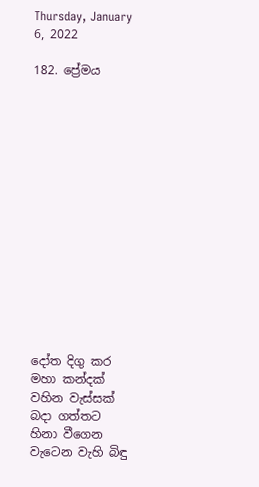Thursday, January 6, 2022

182. ප්‍රේමය















දෝත දිගු කර මහා කන්දක්
වහින වැස්සක් බදා ගත්තට
හිනා වීගෙන වැටෙන වැහි බිඳු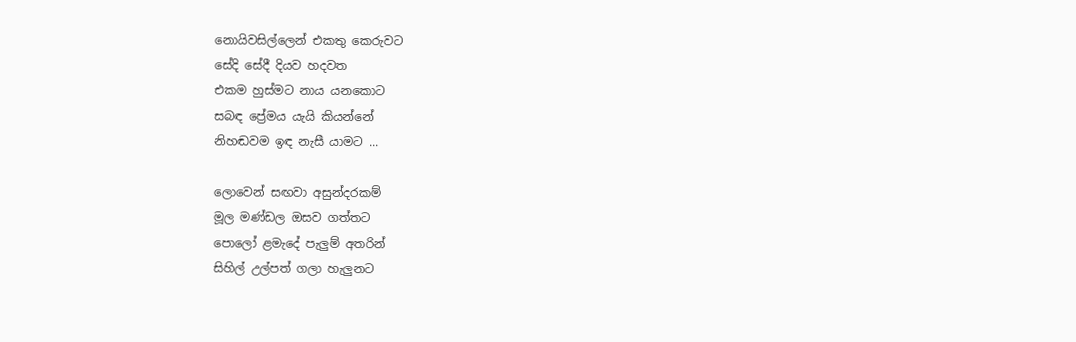නොයිවසිල්ලෙන් එකතු කෙරුවට
සේදි සේදී දියව හදවත
එකම හුස්මට නාය යනකොට
සබඳ ප්‍රේමය යැයි කියන්නේ
නිහඬවම ඉඳ නැසී යාමට ...

ලොවෙන් සඟවා අසුන්දරකම්
මූල මණ්ඩල ඔසව ගත්තට
පොලෝ ළමැදේ පැලුම් අතරින්
සිහිල් උල්පත් ගලා හැලුනට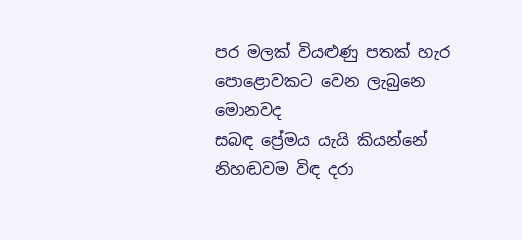පර මලක් වියළුණු පතක් හැර
පොළොවකට වෙන ලැබුනෙ මොනවද
සබඳ ප්‍රේමය යැයි කියන්නේ
නිහඬවම විඳ දරා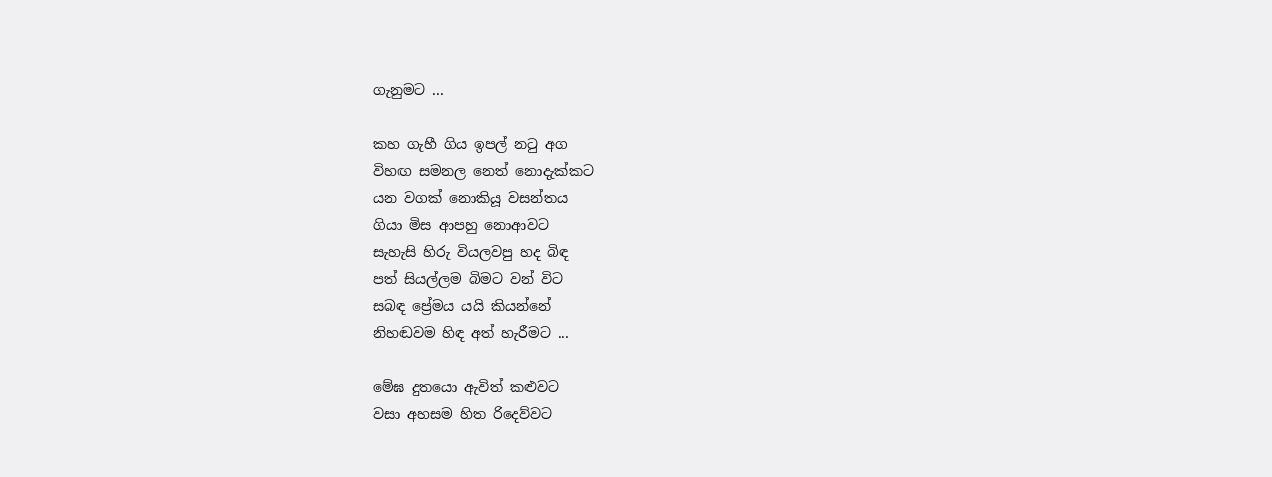ගැනුමට ...

කහ ගැහී ගිය ඉපල් නටු අග
විහඟ සමනල නෙත් නොදැක්කට
යන වගක් නොකියූ වසන්තය
ගියා මිස ආපහු නොආවට
සැහැසි හිරු වියලවපු හද බිඳ
පත් සියල්ලම බිමට වන් විට
සබඳ ප්‍රේමය යයි කියන්නේ
නිහඬවම හිඳ අත් හැරීමට ...

මේඝ දුතයො ඇවිත් කළුවට
වසා අහසම හිත රිදෙව්වට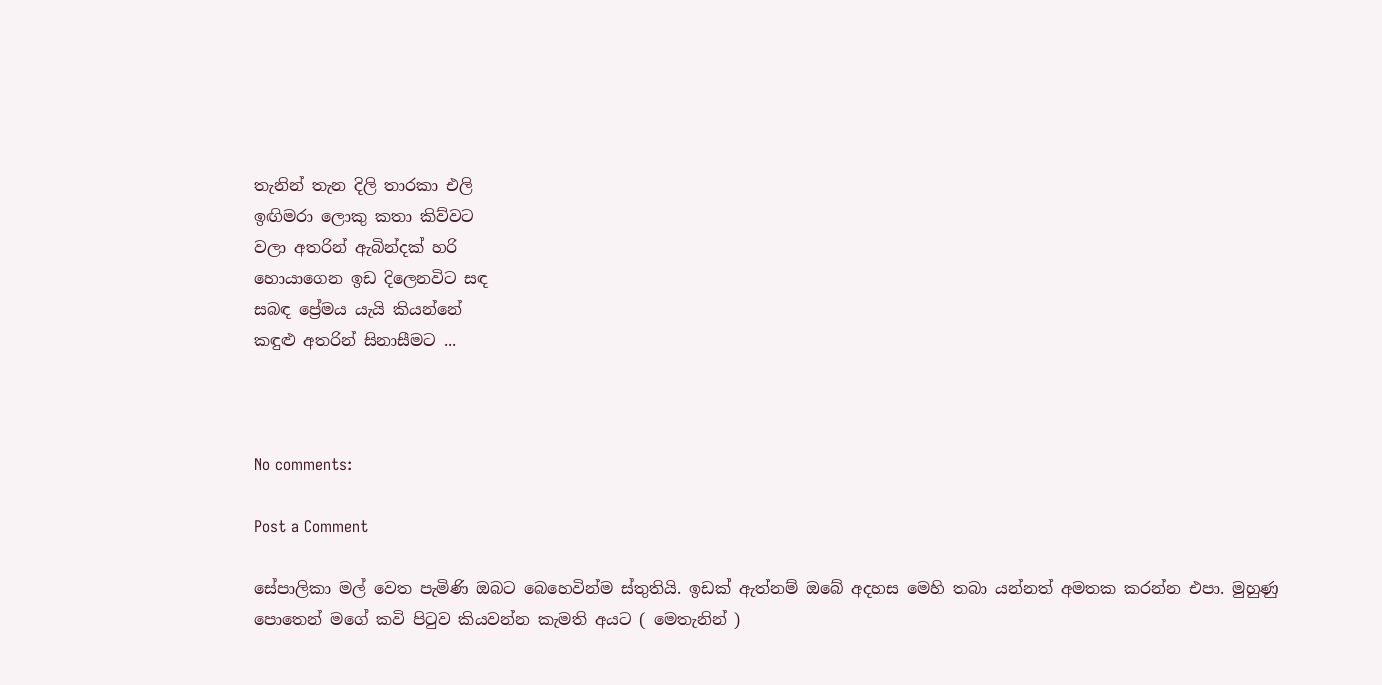තැනින් තැන දිලි තාරකා එලි
ඉඟිමරා ලොකු කතා කිව්වට
වලා අතරින් ඇබින්දක් හරි
හොයාගෙන ඉඩ දිලෙනවිට සඳ
සබඳ ප්‍රේමය යැයි කියන්නේ
කඳුළු අතරින් සිනාසීමට ...



No comments:

Post a Comment

සේපාලිකා මල් වෙත පැමිණි ඔබට බෙහෙවින්ම ස්තුතියි. ඉඩක් ඇත්නම් ඔබේ අදහස මෙහි තබා යන්නත් අමතක කරන්න එපා. මුහුණු පොතෙන් මගේ කවි පිටුව කියවන්න කැමති අයට ( මෙතැනින් )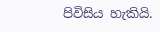පිවිසිය හැකියි.